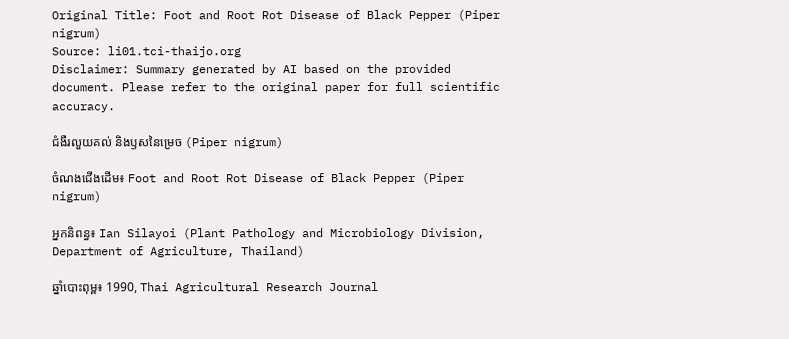Original Title: Foot and Root Rot Disease of Black Pepper (Piper nigrum)
Source: li01.tci-thaijo.org
Disclaimer: Summary generated by AI based on the provided document. Please refer to the original paper for full scientific accuracy.

ជំងឺរលួយគល់ និងឫសនៃម្រេច (Piper nigrum)

ចំណងជើងដើម៖ Foot and Root Rot Disease of Black Pepper (Piper nigrum)

អ្នកនិពន្ធ៖ Ian Silayoi (Plant Pathology and Microbiology Division, Department of Agriculture, Thailand)

ឆ្នាំបោះពុម្ព៖ 1990, Thai Agricultural Research Journal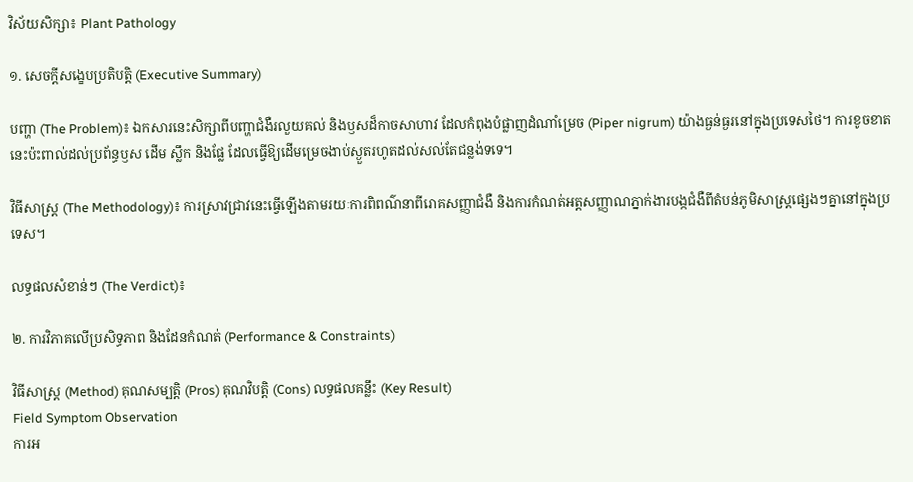វិស័យសិក្សា៖ Plant Pathology

១. សេចក្តីសង្ខេបប្រតិបត្តិ (Executive Summary)

បញ្ហា (The Problem)៖ ឯកសារនេះសិក្សាពីបញ្ហាជំងឺរលួយគល់ និងឫសដ៏កាចសាហាវ ដែលកំពុងបំផ្លាញដំណាំម្រេច (Piper nigrum) យ៉ាងធ្ងន់ធ្ងរនៅក្នុងប្រទេសថៃ។ ការខូចខាតនេះប៉ះពាល់ដល់ប្រព័ន្ធឫស ដើម ស្លឹក និងផ្លែ ដែលធ្វើឱ្យដើមម្រេចងាប់ស្ងួតរហូតដល់សល់តែជន្លង់ទទេ។

វិធីសាស្ត្រ (The Methodology)៖ ការស្រាវជ្រាវនេះធ្វើឡើងតាមរយៈការពិពណ៌នាពីរោគសញ្ញាជំងឺ និងការកំណត់អត្តសញ្ញាណភ្នាក់ងារបង្កជំងឺពីតំបន់ភូមិសាស្ត្រផ្សេងៗគ្នានៅក្នុងប្រទេស។

លទ្ធផលសំខាន់ៗ (The Verdict)៖

២. ការវិភាគលើប្រសិទ្ធភាព និងដែនកំណត់ (Performance & Constraints)

វិធីសាស្ត្រ (Method) គុណសម្បត្តិ (Pros) គុណវិបត្តិ (Cons) លទ្ធផលគន្លឹះ (Key Result)
Field Symptom Observation
ការអ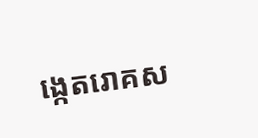ង្កេតរោគស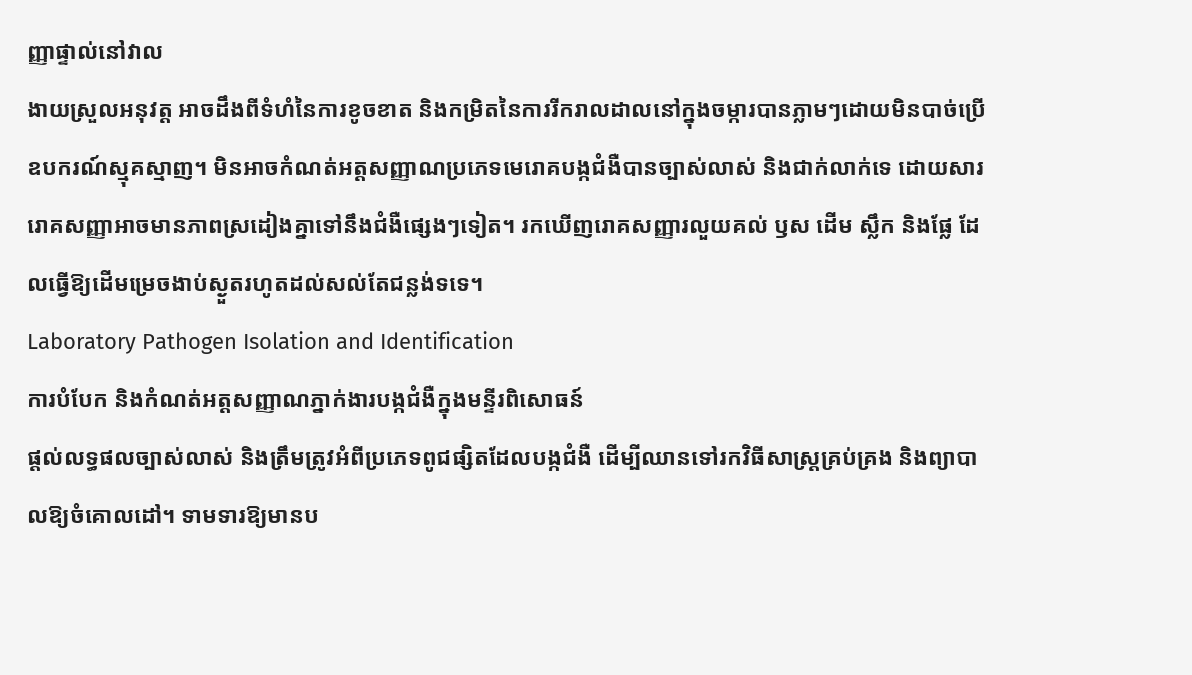ញ្ញាផ្ទាល់នៅវាល
ងាយស្រួលអនុវត្ត អាចដឹងពីទំហំនៃការខូចខាត និងកម្រិតនៃការរីករាលដាលនៅក្នុងចម្ការបានភ្លាមៗដោយមិនបាច់ប្រើឧបករណ៍ស្មុគស្មាញ។ មិនអាចកំណត់អត្តសញ្ញាណប្រភេទមេរោគបង្កជំងឺបានច្បាស់លាស់ និងជាក់លាក់ទេ ដោយសាររោគសញ្ញាអាចមានភាពស្រដៀងគ្នាទៅនឹងជំងឺផ្សេងៗទៀត។ រកឃើញរោគសញ្ញារលួយគល់ ឫស ដើម ស្លឹក និងផ្លែ ដែលធ្វើឱ្យដើមម្រេចងាប់ស្ងួតរហូតដល់សល់តែជន្លង់ទទេ។
Laboratory Pathogen Isolation and Identification
ការបំបែក និងកំណត់អត្តសញ្ញាណភ្នាក់ងារបង្កជំងឺក្នុងមន្ទីរពិសោធន៍
ផ្តល់លទ្ធផលច្បាស់លាស់ និងត្រឹមត្រូវអំពីប្រភេទពូជផ្សិតដែលបង្កជំងឺ ដើម្បីឈានទៅរកវិធីសាស្ត្រគ្រប់គ្រង និងព្យាបាលឱ្យចំគោលដៅ។ ទាមទារឱ្យមានប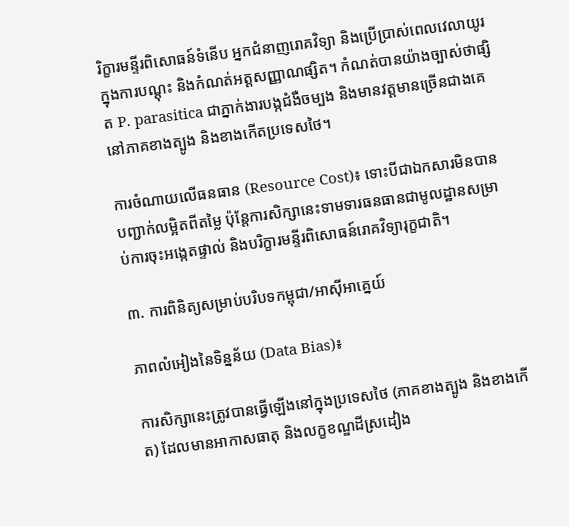រិក្ខារមន្ទីរពិសោធន៍ទំនើប អ្នកជំនាញរោគវិទ្យា និងប្រើប្រាស់ពេលវេលាយូរក្នុងការបណ្តុះ និងកំណត់អត្តសញ្ញាណផ្សិត។ កំណត់បានយ៉ាងច្បាស់ថាផ្សិត P. parasitica ជាភ្នាក់ងារបង្កជំងឺចម្បង និងមានវត្តមានច្រើនជាងគេនៅភាគខាងត្បូង និងខាងកើតប្រទេសថៃ។

ការចំណាយលើធនធាន (Resource Cost)៖ ទោះបីជាឯកសារមិនបានបញ្ជាក់លម្អិតពីតម្លៃ ប៉ុន្តែការសិក្សានេះទាមទារធនធានជាមូលដ្ឋានសម្រាប់ការចុះអង្កេតផ្ទាល់ និងបរិក្ខារមន្ទីរពិសោធន៍រោគវិទ្យារុក្ខជាតិ។

៣. ការពិនិត្យសម្រាប់បរិបទកម្ពុជា/អាស៊ីអាគ្នេយ៍

ភាពលំអៀងនៃទិន្នន័យ (Data Bias)៖

ការសិក្សានេះត្រូវបានធ្វើឡើងនៅក្នុងប្រទេសថៃ (ភាគខាងត្បូង និងខាងកើត) ដែលមានអាកាសធាតុ និងលក្ខខណ្ឌដីស្រដៀង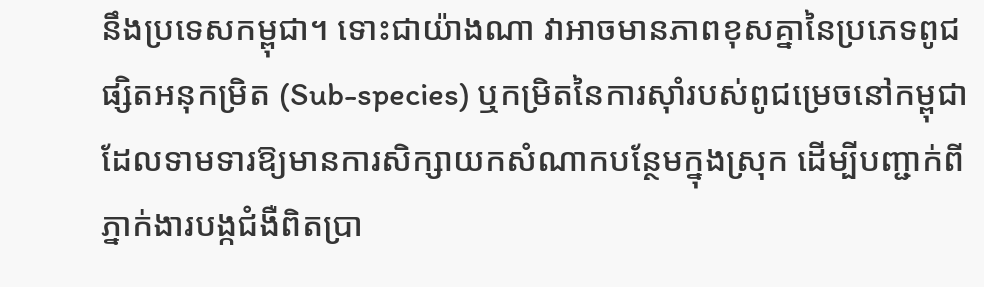នឹងប្រទេសកម្ពុជា។ ទោះជាយ៉ាងណា វាអាចមានភាពខុសគ្នានៃប្រភេទពូជផ្សិតអនុកម្រិត (Sub-species) ឬកម្រិតនៃការស៊ាំរបស់ពូជម្រេចនៅកម្ពុជា ដែលទាមទារឱ្យមានការសិក្សាយកសំណាកបន្ថែមក្នុងស្រុក ដើម្បីបញ្ជាក់ពីភ្នាក់ងារបង្កជំងឺពិតប្រា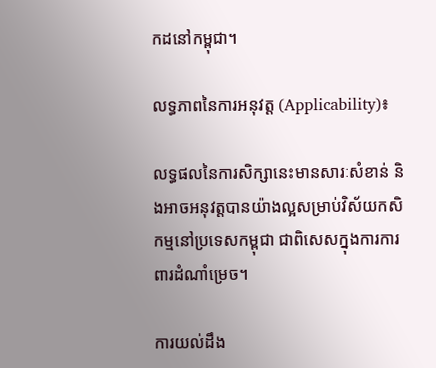កដនៅកម្ពុជា។

លទ្ធភាពនៃការអនុវត្ត (Applicability)៖

លទ្ធផលនៃការសិក្សានេះមានសារៈសំខាន់ និងអាចអនុវត្តបានយ៉ាងល្អសម្រាប់វិស័យកសិកម្មនៅប្រទេសកម្ពុជា ជាពិសេសក្នុងការការពារដំណាំម្រេច។

ការយល់ដឹង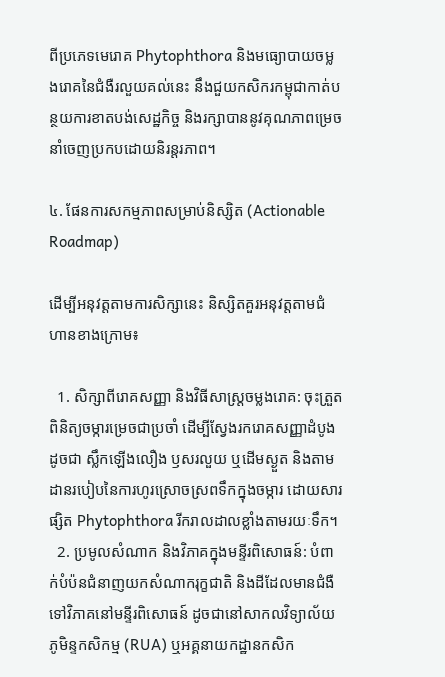ពីប្រភេទមេរោគ Phytophthora និងមធ្យោបាយចម្លងរោគនៃជំងឺរលួយគល់នេះ នឹងជួយកសិករកម្ពុជាកាត់បន្ថយការខាតបង់សេដ្ឋកិច្ច និងរក្សាបាននូវគុណភាពម្រេចនាំចេញប្រកបដោយនិរន្តរភាព។

៤. ផែនការសកម្មភាពសម្រាប់និស្សិត (Actionable Roadmap)

ដើម្បីអនុវត្តតាមការសិក្សានេះ និស្សិតគួរអនុវត្តតាមជំហានខាងក្រោម៖

  1. សិក្សាពីរោគសញ្ញា និងវិធីសាស្ត្រចម្លងរោគ: ចុះត្រួតពិនិត្យចម្ការម្រេចជាប្រចាំ ដើម្បីស្វែងរករោគសញ្ញាដំបូងដូចជា ស្លឹកឡើងលឿង ឫសរលួយ ឬដើមស្ងួត និងតាមដានរបៀបនៃការហូរស្រោចស្រពទឹកក្នុងចម្ការ ដោយសារផ្សិត Phytophthora រីករាលដាលខ្លាំងតាមរយៈទឹក។
  2. ប្រមូលសំណាក និងវិភាគក្នុងមន្ទីរពិសោធន៍: បំពាក់បំប៉នជំនាញយកសំណាករុក្ខជាតិ និងដីដែលមានជំងឺ ទៅវិភាគនៅមន្ទីរពិសោធន៍ ដូចជានៅសាកលវិទ្យាល័យភូមិន្ទកសិកម្ម (RUA) ឬអគ្គនាយកដ្ឋានកសិក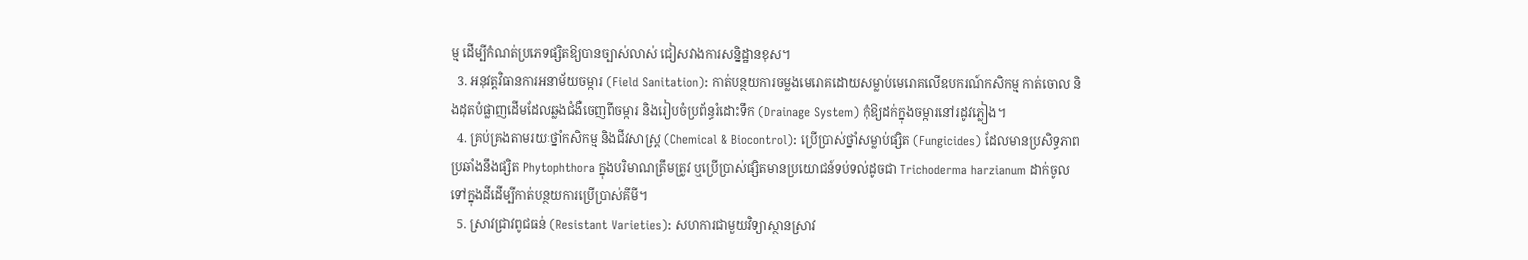ម្ម ដើម្បីកំណត់ប្រភេទផ្សិតឱ្យបានច្បាស់លាស់ ជៀសវាងការសន្និដ្ឋានខុស។
  3. អនុវត្តវិធានការអនាម័យចម្ការ (Field Sanitation): កាត់បន្ថយការចម្លងមេរោគដោយសម្លាប់មេរោគលើឧបករណ៍កសិកម្ម កាត់ចោល និងដុតបំផ្លាញដើមដែលឆ្លងជំងឺចេញពីចម្ការ និងរៀបចំប្រព័ន្ធរំដោះទឹក (Drainage System) កុំឱ្យដក់ក្នុងចម្ការនៅរដូវភ្លៀង។
  4. គ្រប់គ្រងតាមរយៈថ្នាំកសិកម្ម និងជីវសាស្ត្រ (Chemical & Biocontrol): ប្រើប្រាស់ថ្នាំសម្លាប់ផ្សិត (Fungicides) ដែលមានប្រសិទ្ធភាពប្រឆាំងនឹងផ្សិត Phytophthora ក្នុងបរិមាណត្រឹមត្រូវ ឬប្រើប្រាស់ផ្សិតមានប្រយោជន៍ទប់ទល់ដូចជា Trichoderma harzianum ដាក់ចូលទៅក្នុងដីដើម្បីកាត់បន្ថយការប្រើប្រាស់គីមី។
  5. ស្រាវជ្រាវពូជធន់ (Resistant Varieties): សហការជាមួយវិទ្យាស្ថានស្រាវ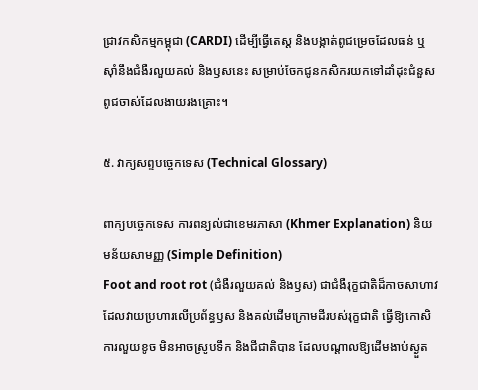ជ្រាវកសិកម្មកម្ពុជា (CARDI) ដើម្បីធ្វើតេស្ត និងបង្កាត់ពូជម្រេចដែលធន់ ឬស៊ាំនឹងជំងឺរលួយគល់ និងឫសនេះ សម្រាប់ចែកជូនកសិករយកទៅដាំដុះជំនួសពូជចាស់ដែលងាយរងគ្រោះ។

៥. វាក្យសព្ទបច្ចេកទេស (Technical Glossary)

ពាក្យបច្ចេកទេស ការពន្យល់ជាខេមរភាសា (Khmer Explanation) និយមន័យសាមញ្ញ (Simple Definition)
Foot and root rot (ជំងឺរលួយគល់ និងឫស) ជាជំងឺរុក្ខជាតិដ៏កាចសាហាវដែលវាយប្រហារលើប្រព័ន្ធឫស និងគល់ដើមក្រោមដីរបស់រុក្ខជាតិ ធ្វើឱ្យកោសិការលួយខូច មិនអាចស្រូបទឹក និងជីជាតិបាន ដែលបណ្តាលឱ្យដើមងាប់ស្ងួត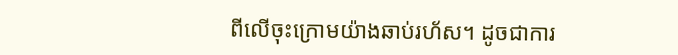ពីលើចុះក្រោមយ៉ាងឆាប់រហ័ស។ ដូចជាការ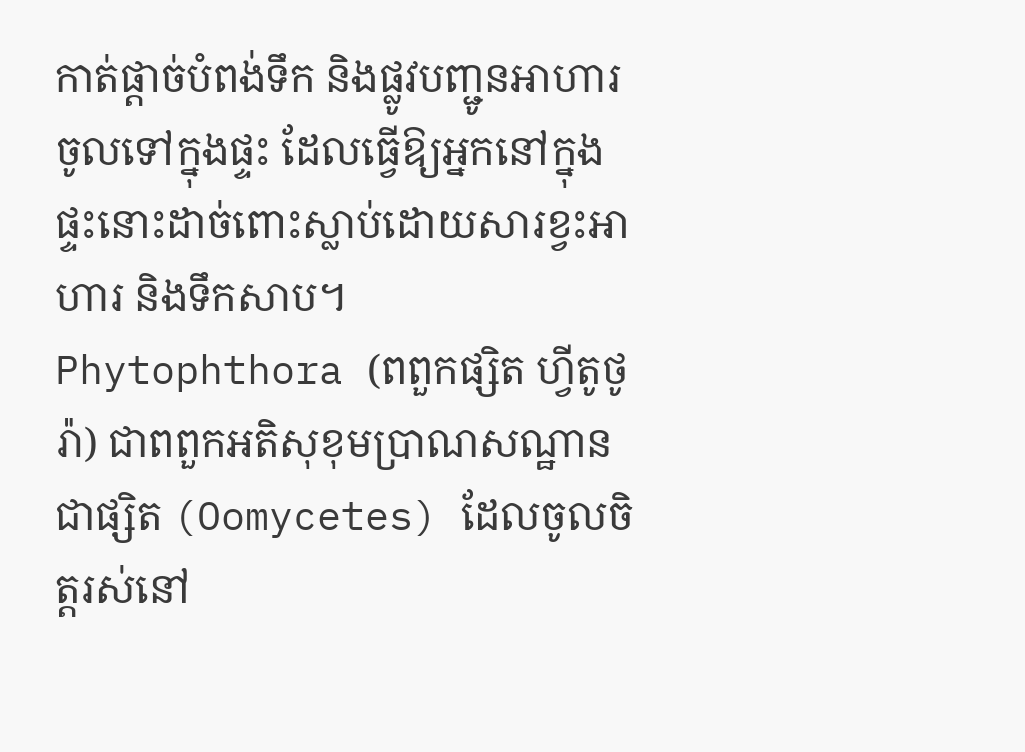កាត់ផ្តាច់បំពង់ទឹក និងផ្លូវបញ្ជូនអាហារចូលទៅក្នុងផ្ទះ ដែលធ្វើឱ្យអ្នកនៅក្នុងផ្ទះនោះដាច់ពោះស្លាប់ដោយសារខ្វះអាហារ និងទឹកសាប។
Phytophthora (ពពួកផ្សិត ហ្វីតូថូរ៉ា) ជាពពួកអតិសុខុមប្រាណសណ្ឋានជាផ្សិត (Oomycetes) ដែលចូលចិត្តរស់នៅ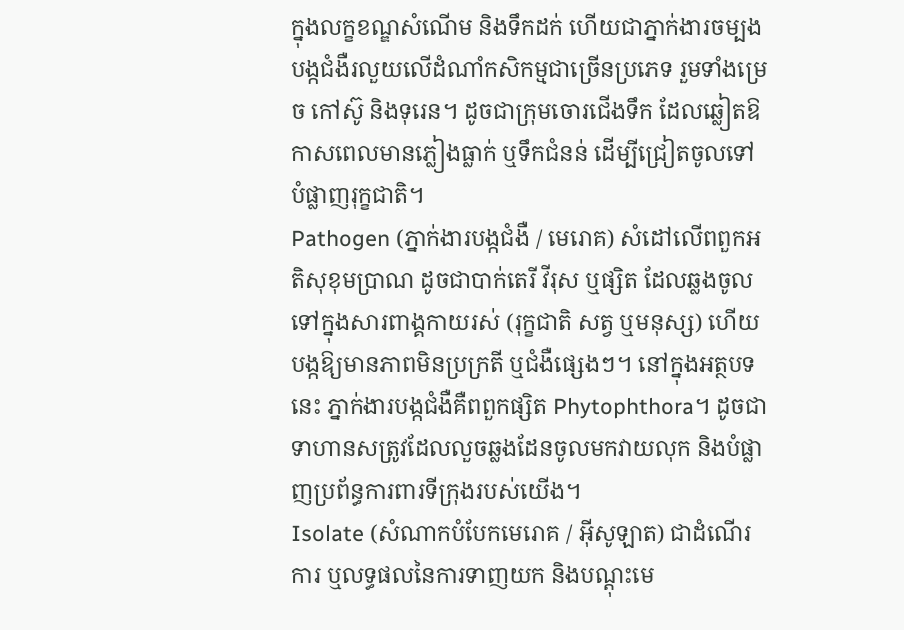ក្នុងលក្ខខណ្ឌសំណើម និងទឹកដក់ ហើយជាភ្នាក់ងារចម្បងបង្កជំងឺរលួយលើដំណាំកសិកម្មជាច្រើនប្រភេទ រួមទាំងម្រេច កៅស៊ូ និងទុរេន។ ដូចជាក្រុមចោរជើងទឹក ដែលឆ្លៀតឱកាសពេលមានភ្លៀងធ្លាក់ ឬទឹកជំនន់ ដើម្បីជ្រៀតចូលទៅបំផ្លាញរុក្ខជាតិ។
Pathogen (ភ្នាក់ងារបង្កជំងឺ / មេរោគ) សំដៅលើពពួកអតិសុខុមប្រាណ ដូចជាបាក់តេរី វីរុស ឬផ្សិត ដែលឆ្លងចូលទៅក្នុងសារពាង្គកាយរស់ (រុក្ខជាតិ សត្វ ឬមនុស្ស) ហើយបង្កឱ្យមានភាពមិនប្រក្រតី ឬជំងឺផ្សេងៗ។ នៅក្នុងអត្ថបទនេះ ភ្នាក់ងារបង្កជំងឺគឺពពួកផ្សិត Phytophthora។ ដូចជាទាហានសត្រូវដែលលួចឆ្លងដែនចូលមកវាយលុក និងបំផ្លាញប្រព័ន្ធការពារទីក្រុងរបស់យើង។
Isolate (សំណាកបំបែកមេរោគ / អ៊ីសូឡាត) ជាដំណើរការ ឬលទ្ធផលនៃការទាញយក និងបណ្ដុះមេ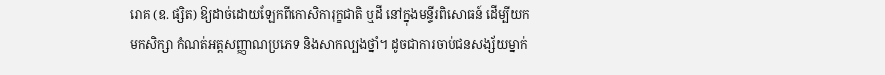រោគ (ឧ. ផ្សិត) ឱ្យដាច់ដោយឡែកពីកោសិការុក្ខជាតិ ឬដី នៅក្នុងមន្ទីរពិសោធន៍ ដើម្បីយកមកសិក្សា កំណត់អត្តសញ្ញាណប្រភេទ និងសាកល្បងថ្នាំ។ ដូចជាការចាប់ជនសង្ស័យម្នាក់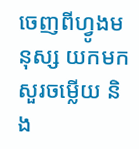ចេញពីហ្វូងមនុស្ស យកមកសួរចម្លើយ និង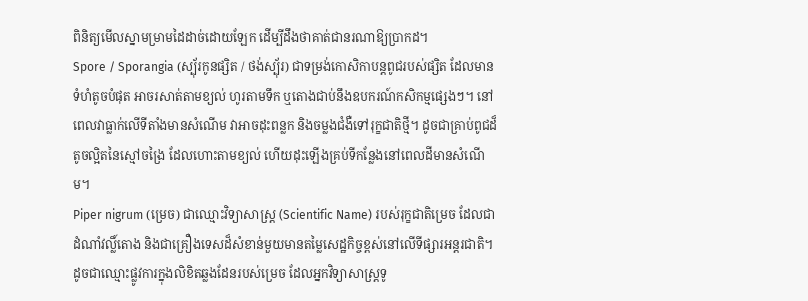ពិនិត្យមើលស្នាមម្រាមដៃដាច់ដោយឡែក ដើម្បីដឹងថាគាត់ជានរណាឱ្យប្រាកដ។
Spore / Sporangia (ស្ប៉័រកូនផ្សិត / ថង់ស្ប៉័រ) ជាទម្រង់កោសិកាបន្តពូជរបស់ផ្សិត ដែលមានទំហំតូចបំផុត អាចរសាត់តាមខ្យល់ ហូរតាមទឹក ឬតោងជាប់នឹងឧបករណ៍កសិកម្មផ្សេងៗ។ នៅពេលវាធ្លាក់លើទីតាំងមានសំណើម វាអាចដុះពន្លក និងចម្លងជំងឺទៅរុក្ខជាតិថ្មី។ ដូចជាគ្រាប់ពូជដ៏តូចល្អិតនៃស្មៅចង្រៃ ដែលហោះតាមខ្យល់ ហើយដុះឡើងគ្រប់ទីកន្លែងនៅពេលដីមានសំណើម។
Piper nigrum (ម្រេច) ជាឈ្មោះវិទ្យាសាស្ត្រ (Scientific Name) របស់រុក្ខជាតិម្រេច ដែលជាដំណាំវល្លិ៍តោង និងជាគ្រឿងទេសដ៏សំខាន់មួយមានតម្លៃសេដ្ឋកិច្ចខ្ពស់នៅលើទីផ្សារអន្តរជាតិ។ ដូចជាឈ្មោះផ្លូវការក្នុងលិខិតឆ្លងដែនរបស់ម្រេច ដែលអ្នកវិទ្យាសាស្ត្រទូ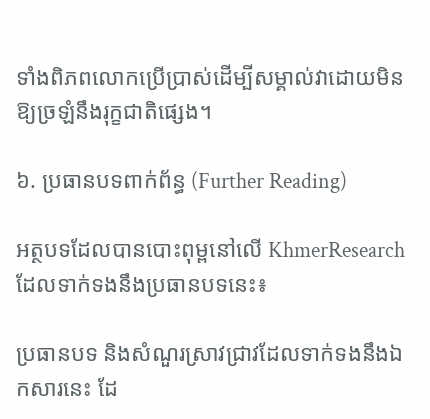ទាំងពិភពលោកប្រើប្រាស់ដើម្បីសម្គាល់វាដោយមិនឱ្យច្រឡំនឹងរុក្ខជាតិផ្សេង។

៦. ប្រធានបទពាក់ព័ន្ធ (Further Reading)

អត្ថបទដែលបានបោះពុម្ពនៅលើ KhmerResearch ដែលទាក់ទងនឹងប្រធានបទនេះ៖

ប្រធានបទ និងសំណួរស្រាវជ្រាវដែលទាក់ទងនឹងឯកសារនេះ ដែ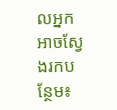លអ្នកអាចស្វែងរកបន្ថែម៖